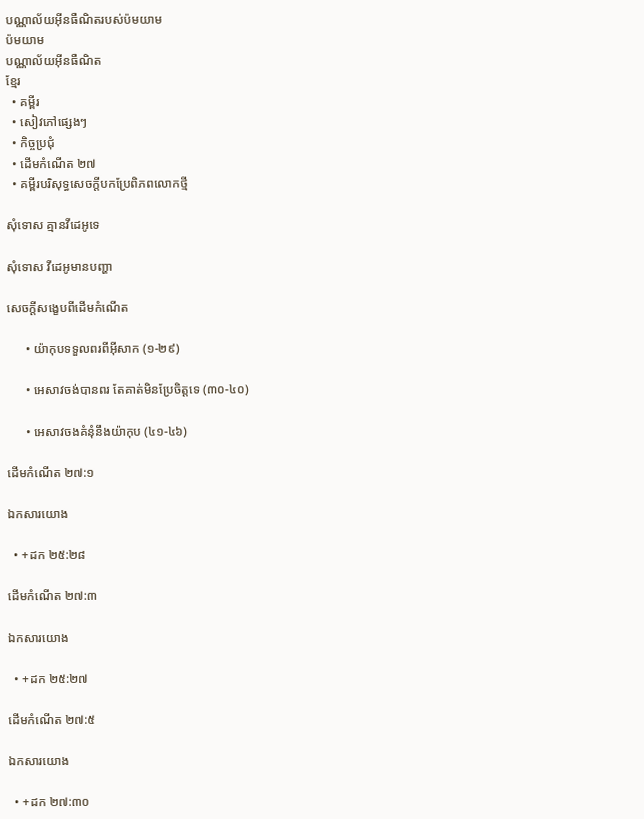បណ្ណាល័យអ៊ីនធឺណិតរបស់ប៉មយាម
ប៉មយាម
បណ្ណាល័យអ៊ីនធឺណិត
ខ្មែរ
  • គម្ពីរ
  • សៀវភៅផ្សេងៗ
  • កិច្ចប្រជុំ
  • ដើមកំណើត ២៧
  • គម្ពីរបរិសុទ្ធសេចក្ដីបកប្រែពិភពលោកថ្មី

សុំទោស គ្មានវីដេអូទេ

សុំទោស វីដេអូមានបញ្ហា

សេចក្ដីសង្ខេបពីដើមកំណើត

      • យ៉ាកុបទទួលពរពីអ៊ីសាក (១-២៩)

      • អេសាវចង់បានពរ តែគាត់មិនប្រែចិត្តទេ (៣០-៤០)

      • អេសាវចងគំនុំនឹងយ៉ាកុប (៤១-៤៦)

ដើមកំណើត ២៧:១

ឯកសារយោង

  • +ដក ២៥:២៨

ដើមកំណើត ២៧:៣

ឯកសារយោង

  • +ដក ២៥:២៧

ដើមកំណើត ២៧:៥

ឯកសារយោង

  • +ដក ២៧:៣០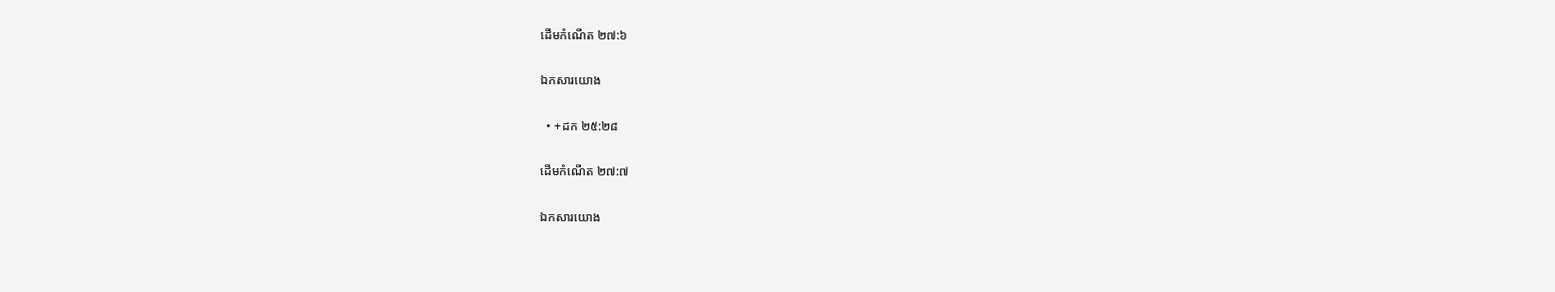ដើមកំណើត ២៧:៦

ឯកសារយោង

  • +ដក ២៥:២៨

ដើមកំណើត ២៧:៧

ឯកសារយោង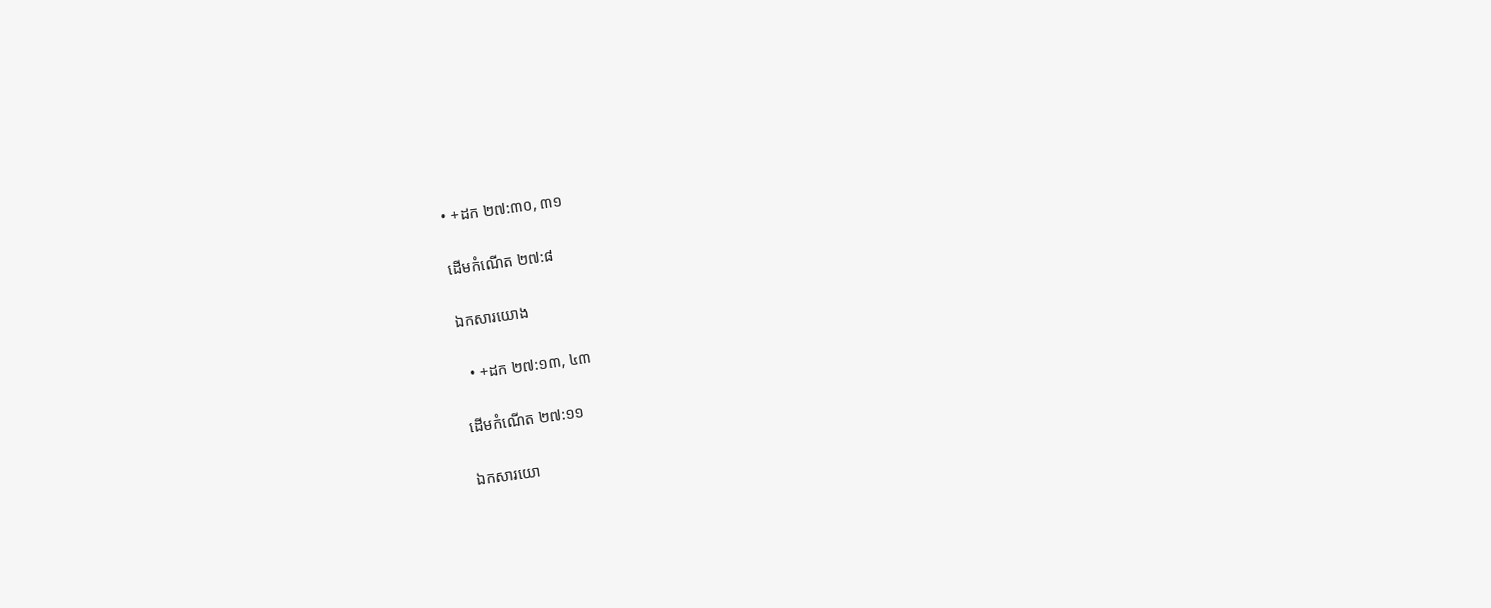• +ដក ២៧:៣០, ៣១

ដើមកំណើត ២៧:៨

ឯកសារយោង

  • +ដក ២៧:១៣, ៤៣

ដើមកំណើត ២៧:១១

ឯកសារយោ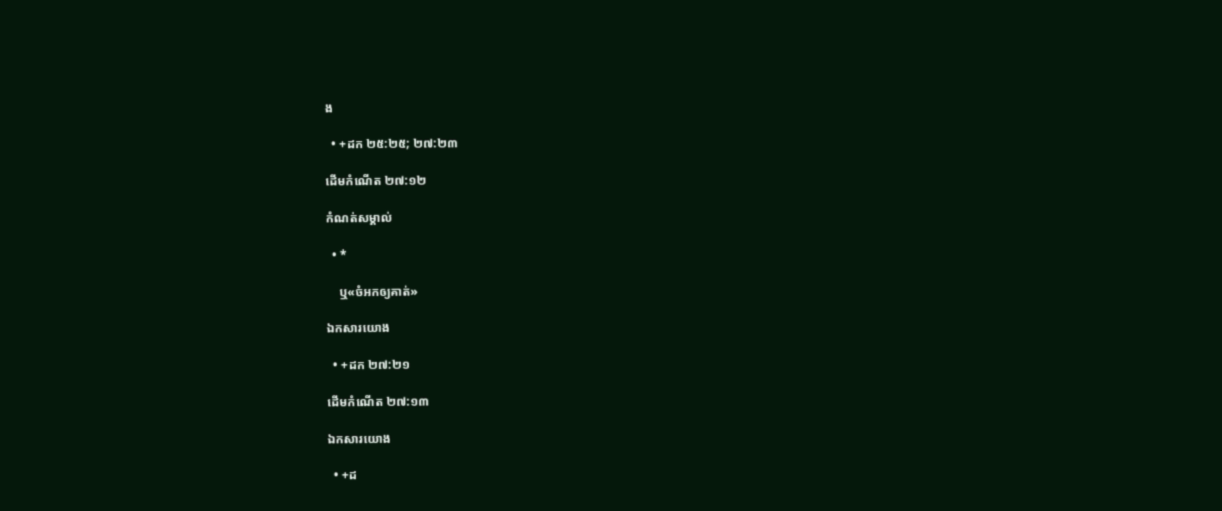ង

  • +ដក ២៥:២៥; ២៧:២៣

ដើមកំណើត ២៧:១២

កំណត់សម្គាល់

  • *

    ឬ«ចំអកឲ្យគាត់»

ឯកសារយោង

  • +ដក ២៧:២១

ដើមកំណើត ២៧:១៣

ឯកសារយោង

  • +ដ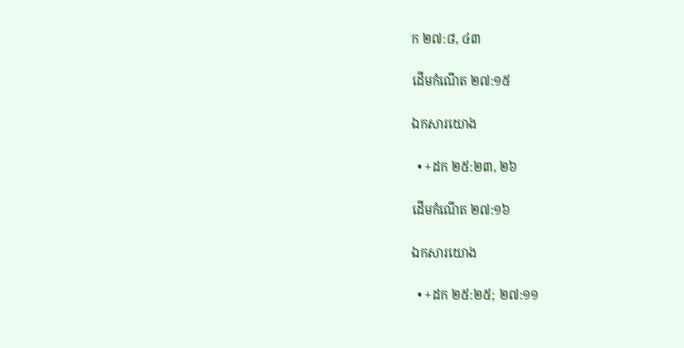ក ២៧:៨, ៤៣

ដើមកំណើត ២៧:១៥

ឯកសារយោង

  • +ដក ២៥:២៣, ២៦

ដើមកំណើត ២៧:១៦

ឯកសារយោង

  • +ដក ២៥:២៥; ២៧:១១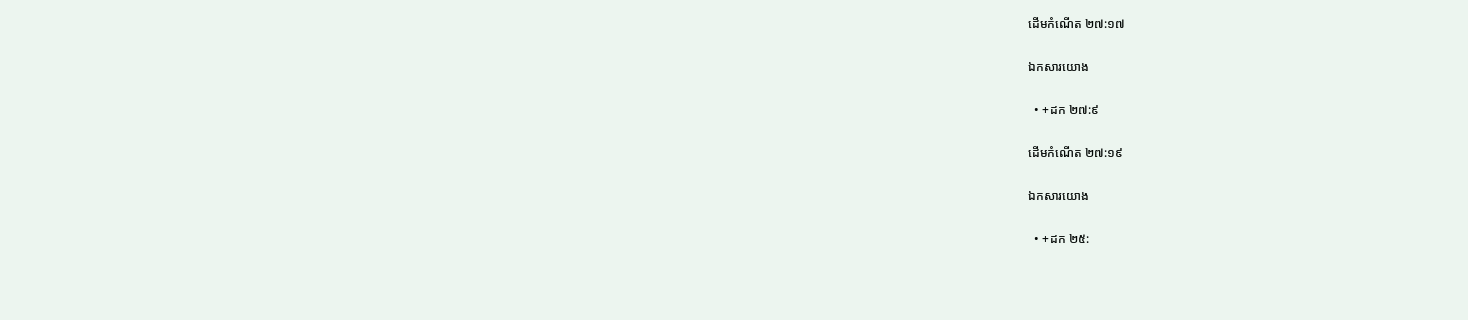ដើមកំណើត ២៧:១៧

ឯកសារយោង

  • +ដក ២៧:៩

ដើមកំណើត ២៧:១៩

ឯកសារយោង

  • +ដក ២៥: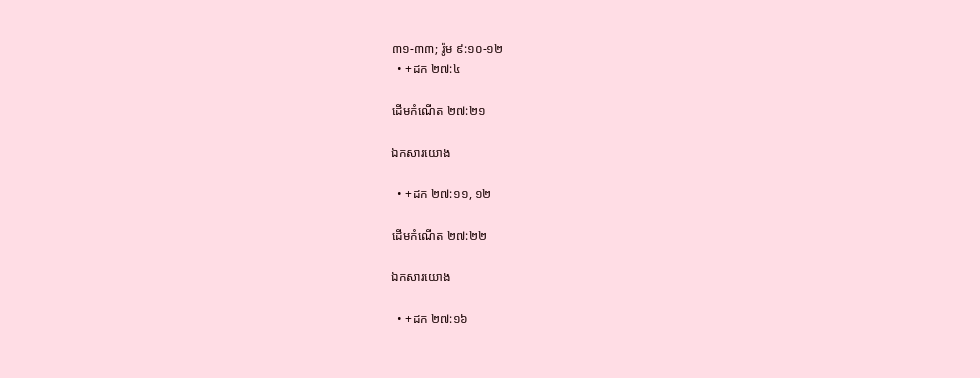៣១-៣៣; រ៉ូម ៩:១០-១២
  • +ដក ២៧:៤

ដើមកំណើត ២៧:២១

ឯកសារយោង

  • +ដក ២៧:១១, ១២

ដើមកំណើត ២៧:២២

ឯកសារយោង

  • +ដក ២៧:១៦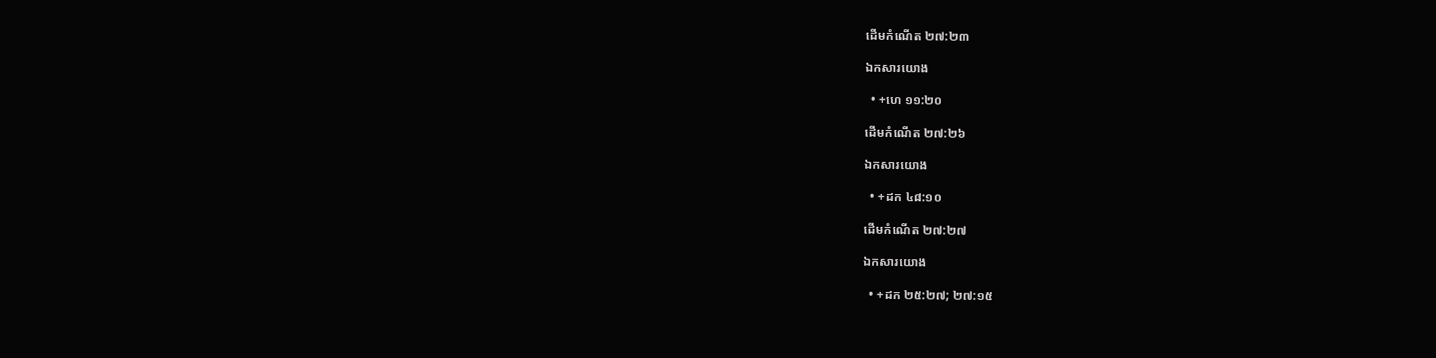ដើមកំណើត ២៧:២៣

ឯកសារយោង

  • +ហេ ១១:២០

ដើមកំណើត ២៧:២៦

ឯកសារយោង

  • +ដក ៤៨:១០

ដើមកំណើត ២៧:២៧

ឯកសារយោង

  • +ដក ២៥:២៧; ២៧:១៥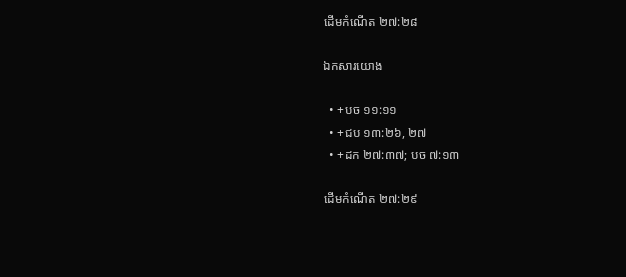ដើមកំណើត ២៧:២៨

ឯកសារយោង

  • +បច ១១:១១
  • +ជប ១៣:២៦, ២៧
  • +ដក ២៧:៣៧; បច ៧:១៣

ដើមកំណើត ២៧:២៩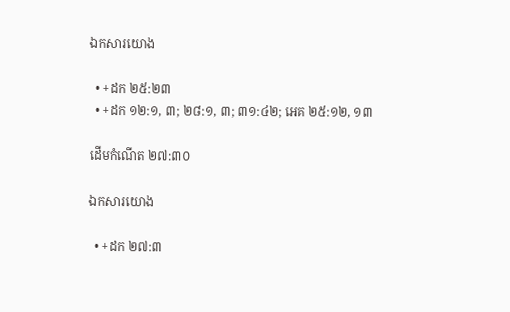ឯកសារយោង

  • +ដក ២៥:២៣
  • +ដក ១២:១, ៣; ២៨:១, ៣; ៣១:៤២; អេគ ២៥:១២, ១៣

ដើមកំណើត ២៧:៣០

ឯកសារយោង

  • +ដក ២៧:៣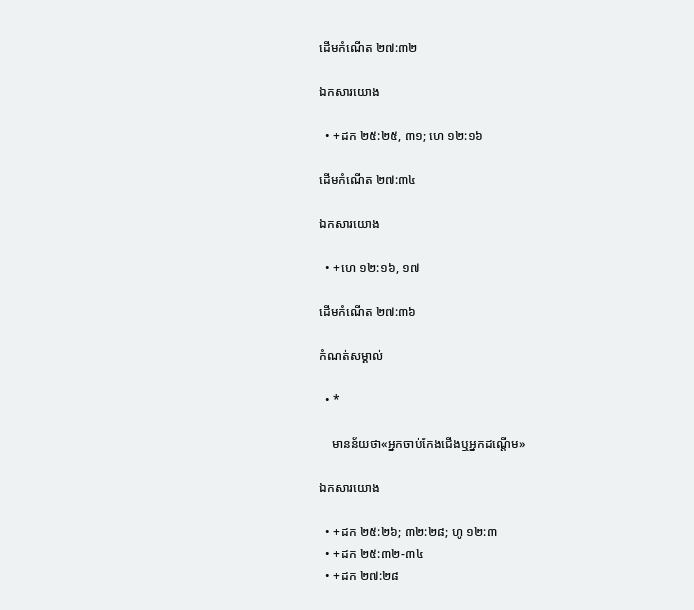ដើមកំណើត ២៧:៣២

ឯកសារយោង

  • +ដក ២៥:២៥, ៣១; ហេ ១២:១៦

ដើមកំណើត ២៧:៣៤

ឯកសារយោង

  • +ហេ ១២:១៦, ១៧

ដើមកំណើត ២៧:៣៦

កំណត់សម្គាល់

  • *

    មានន័យថា«អ្នកចាប់កែងជើងឬអ្នកដណ្ដើម»

ឯកសារយោង

  • +ដក ២៥:២៦; ៣២:២៨; ហូ ១២:៣
  • +ដក ២៥:៣២-៣៤
  • +ដក ២៧:២៨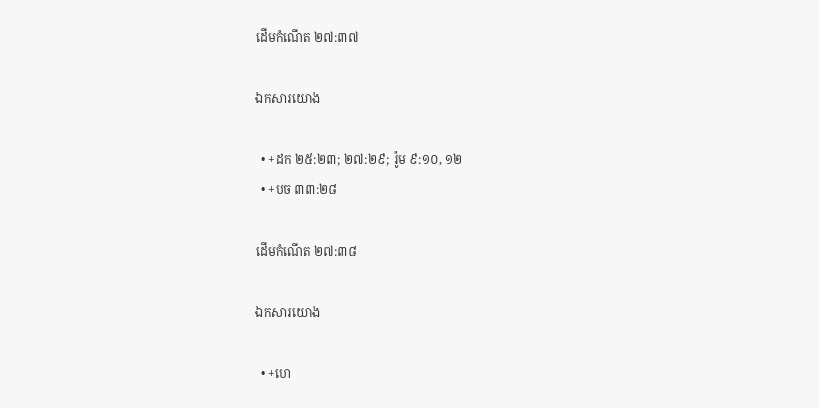ដើមកំណើត ២៧:៣៧

ឯកសារយោង

  • +ដក ២៥:២៣; ២៧:២៩; រ៉ូម ៩:១០, ១២
  • +បច ៣៣:២៨

ដើមកំណើត ២៧:៣៨

ឯកសារយោង

  • +ហេ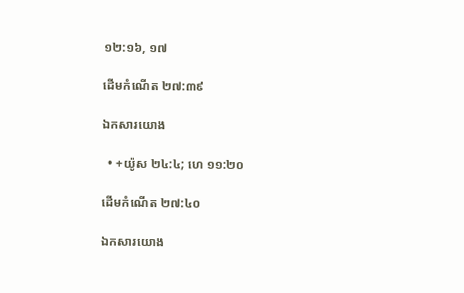១២:១៦, ១៧

ដើមកំណើត ២៧:៣៩

ឯកសារយោង

  • +យ៉ូស ២៤:៤; ហេ ១១:២០

ដើមកំណើត ២៧:៤០

ឯកសារយោង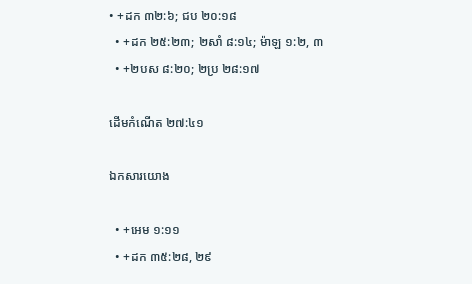• +ដក ៣២:៦; ជប ២០:១៨
  • +ដក ២៥:២៣; ២សាំ ៨:១៤; ម៉ាឡ ១:២, ៣
  • +២បស ៨:២០; ២ប្រ ២៨:១៧

ដើមកំណើត ២៧:៤១

ឯកសារយោង

  • +អេម ១:១១
  • +ដក ៣៥:២៨, ២៩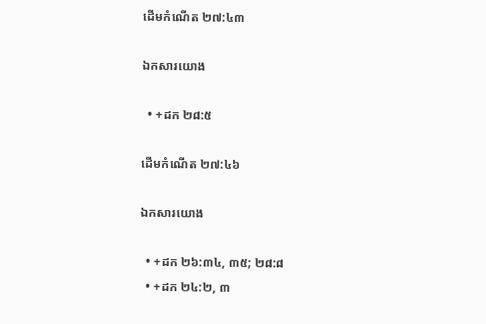ដើមកំណើត ២៧:៤៣

ឯកសារយោង

  • +ដក ២៨:៥

ដើមកំណើត ២៧:៤៦

ឯកសារយោង

  • +ដក ២៦:៣៤, ៣៥; ២៨:៨
  • +ដក ២៤:២, ៣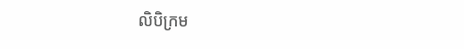លិបិក្រម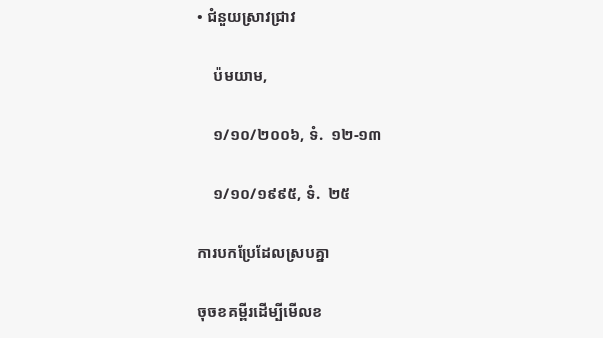• ជំនួយស្រាវជ្រាវ

    ប៉មយាម,

    ១/១០/២០០៦, ទំ.  ១២-១៣

    ១/១០/១៩៩៥, ទំ.  ២៥

ការបកប្រែដែលស្របគ្នា

ចុចខគម្ពីរដើម្បីមើលខ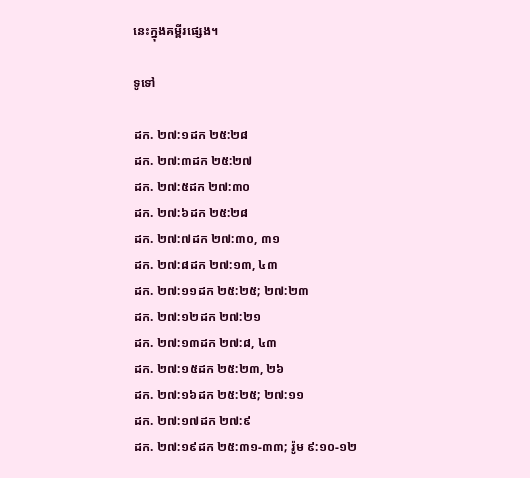នេះក្នុងគម្ពីរផ្សេង។

ទូទៅ

ដក. ២៧:១ដក ២៥:២៨
ដក. ២៧:៣ដក ២៥:២៧
ដក. ២៧:៥ដក ២៧:៣០
ដក. ២៧:៦ដក ២៥:២៨
ដក. ២៧:៧ដក ២៧:៣០, ៣១
ដក. ២៧:៨ដក ២៧:១៣, ៤៣
ដក. ២៧:១១ដក ២៥:២៥; ២៧:២៣
ដក. ២៧:១២ដក ២៧:២១
ដក. ២៧:១៣ដក ២៧:៨, ៤៣
ដក. ២៧:១៥ដក ២៥:២៣, ២៦
ដក. ២៧:១៦ដក ២៥:២៥; ២៧:១១
ដក. ២៧:១៧ដក ២៧:៩
ដក. ២៧:១៩ដក ២៥:៣១-៣៣; រ៉ូម ៩:១០-១២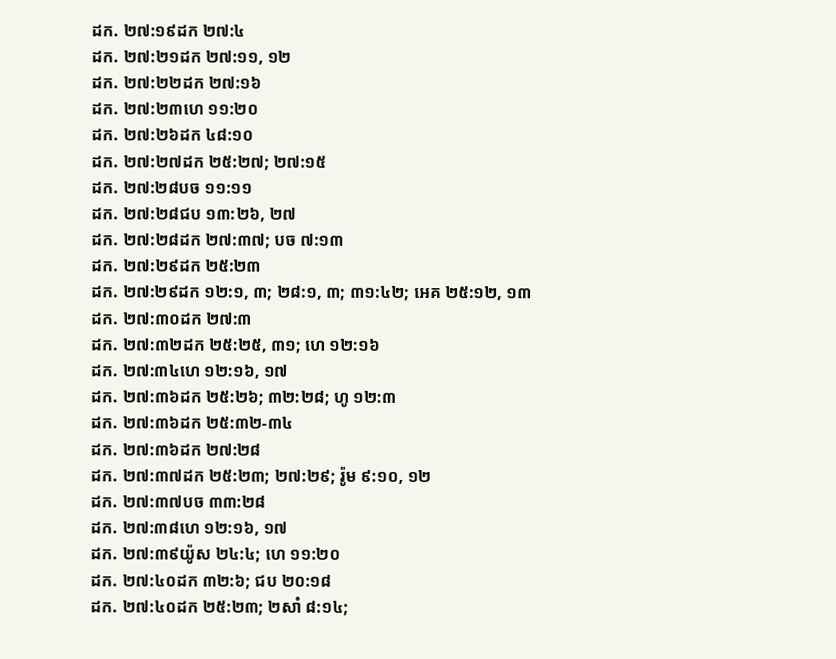ដក. ២៧:១៩ដក ២៧:៤
ដក. ២៧:២១ដក ២៧:១១, ១២
ដក. ២៧:២២ដក ២៧:១៦
ដក. ២៧:២៣ហេ ១១:២០
ដក. ២៧:២៦ដក ៤៨:១០
ដក. ២៧:២៧ដក ២៥:២៧; ២៧:១៥
ដក. ២៧:២៨បច ១១:១១
ដក. ២៧:២៨ជប ១៣:២៦, ២៧
ដក. ២៧:២៨ដក ២៧:៣៧; បច ៧:១៣
ដក. ២៧:២៩ដក ២៥:២៣
ដក. ២៧:២៩ដក ១២:១, ៣; ២៨:១, ៣; ៣១:៤២; អេគ ២៥:១២, ១៣
ដក. ២៧:៣០ដក ២៧:៣
ដក. ២៧:៣២ដក ២៥:២៥, ៣១; ហេ ១២:១៦
ដក. ២៧:៣៤ហេ ១២:១៦, ១៧
ដក. ២៧:៣៦ដក ២៥:២៦; ៣២:២៨; ហូ ១២:៣
ដក. ២៧:៣៦ដក ២៥:៣២-៣៤
ដក. ២៧:៣៦ដក ២៧:២៨
ដក. ២៧:៣៧ដក ២៥:២៣; ២៧:២៩; រ៉ូម ៩:១០, ១២
ដក. ២៧:៣៧បច ៣៣:២៨
ដក. ២៧:៣៨ហេ ១២:១៦, ១៧
ដក. ២៧:៣៩យ៉ូស ២៤:៤; ហេ ១១:២០
ដក. ២៧:៤០ដក ៣២:៦; ជប ២០:១៨
ដក. ២៧:៤០ដក ២៥:២៣; ២សាំ ៨:១៤;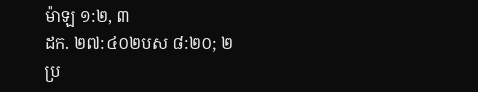ម៉ាឡ ១:២, ៣
ដក. ២៧:៤០២បស ៨:២០; ២ប្រ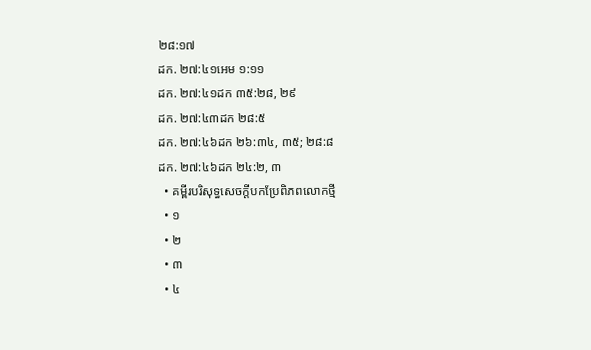២៨:១៧
ដក. ២៧:៤១អេម ១:១១
ដក. ២៧:៤១ដក ៣៥:២៨, ២៩
ដក. ២៧:៤៣ដក ២៨:៥
ដក. ២៧:៤៦ដក ២៦:៣៤, ៣៥; ២៨:៨
ដក. ២៧:៤៦ដក ២៤:២, ៣
  • គម្ពីរបរិសុទ្ធសេចក្ដីបកប្រែពិភពលោកថ្មី
  • ១
  • ២
  • ៣
  • ៤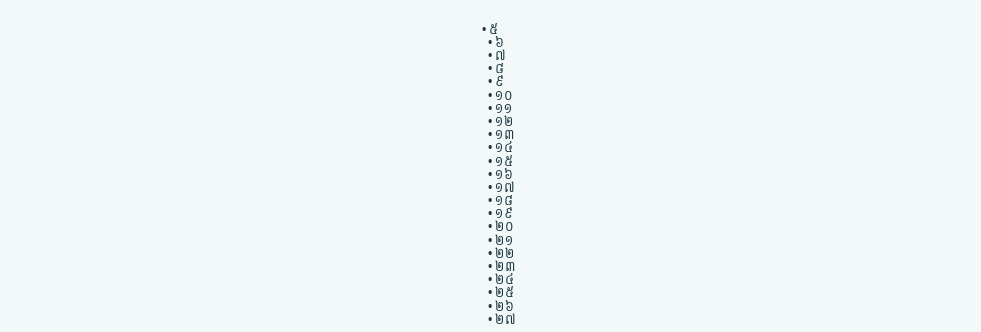• ៥
  • ៦
  • ៧
  • ៨
  • ៩
  • ១០
  • ១១
  • ១២
  • ១៣
  • ១៤
  • ១៥
  • ១៦
  • ១៧
  • ១៨
  • ១៩
  • ២០
  • ២១
  • ២២
  • ២៣
  • ២៤
  • ២៥
  • ២៦
  • ២៧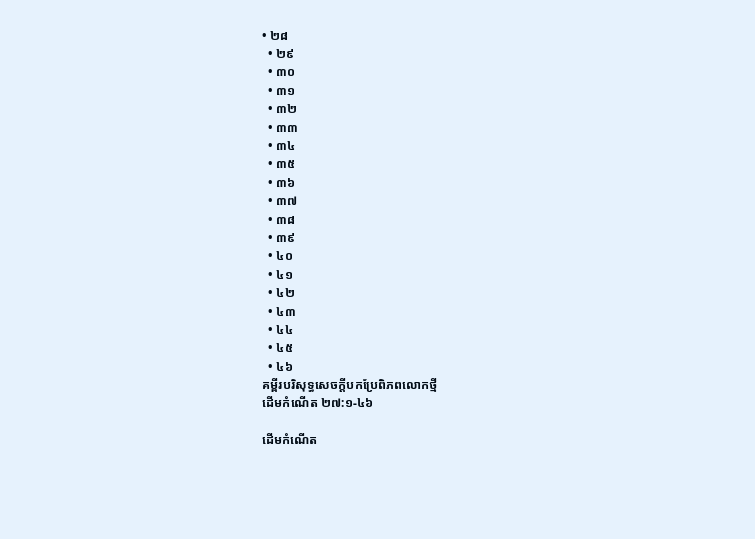• ២៨
  • ២៩
  • ៣០
  • ៣១
  • ៣២
  • ៣៣
  • ៣៤
  • ៣៥
  • ៣៦
  • ៣៧
  • ៣៨
  • ៣៩
  • ៤០
  • ៤១
  • ៤២
  • ៤៣
  • ៤៤
  • ៤៥
  • ៤៦
គម្ពីរបរិសុទ្ធសេចក្ដីបកប្រែពិភពលោកថ្មី
ដើមកំណើត ២៧:១-៤៦

ដើមកំណើត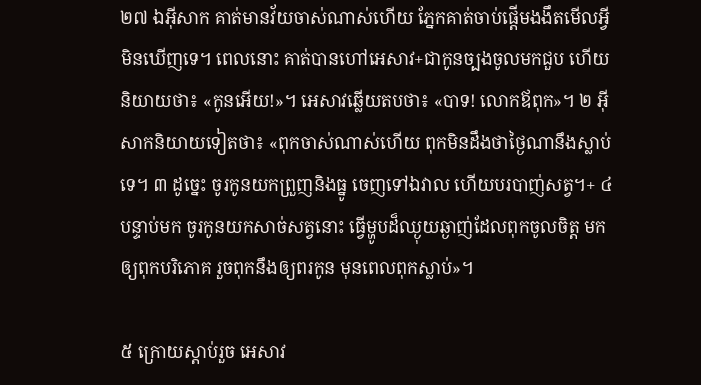២៧ ឯអ៊ីសាក គាត់មានវ័យចាស់ណាស់ហើយ ភ្នែកគាត់ចាប់ផ្ដើមងងឹតមើលអ្វីមិនឃើញទេ។ ពេលនោះ គាត់បានហៅអេសាវ+ជាកូនច្បងចូលមកជួប ហើយនិយាយថា៖ «កូនអើយ!»។ អេសាវឆ្លើយតបថា៖ «បាទ! លោកឪពុក»។ ២ អ៊ីសាកនិយាយទៀតថា៖ «ពុកចាស់ណាស់ហើយ ពុកមិនដឹងថាថ្ងៃណានឹងស្លាប់ទេ។ ៣ ដូច្នេះ ចូរកូនយកព្រួញនិងធ្នូ ចេញទៅឯវាល ហើយបរបាញ់សត្វ។+ ៤ បន្ទាប់មក ចូរកូនយកសាច់សត្វនោះ ធ្វើម្ហូបដ៏ឈ្ងុយឆ្ងាញ់ដែលពុកចូលចិត្ត មកឲ្យពុកបរិភោគ រួចពុកនឹងឲ្យពរកូន មុនពេលពុកស្លាប់»។

៥ ក្រោយស្ដាប់រួច អេសាវ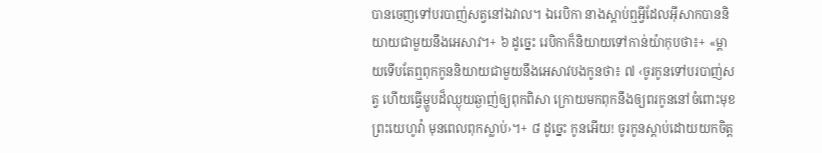បានចេញទៅបរបាញ់សត្វនៅឯវាល។ ឯរេបិកា នាងស្ដាប់ឮអ្វីដែលអ៊ីសាកបាននិយាយជាមួយនឹងអេសាវ។+ ៦ ដូច្នេះ រេបិកាក៏និយាយទៅកាន់យ៉ាកុបថា៖+ «ម្ដាយទើបតែឮពុកកូននិយាយជាមួយនឹងអេសាវបងកូនថា៖ ៧ ‹ចូរកូនទៅបរបាញ់សត្វ ហើយធ្វើម្ហូបដ៏ឈ្ងុយឆ្ងាញ់ឲ្យពុកពិសា ក្រោយមកពុកនឹងឲ្យពរកូននៅចំពោះមុខព្រះយេហូវ៉ា មុនពេលពុកស្លាប់›។+ ៨ ដូច្នេះ កូនអើយ! ចូរកូនស្ដាប់ដោយយកចិត្ត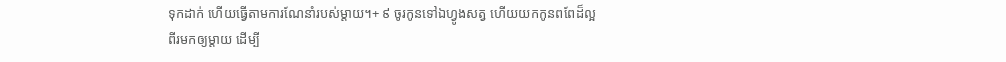ទុកដាក់ ហើយធ្វើតាមការណែនាំរបស់ម្ដាយ។+ ៩ ចូរកូនទៅឯហ្វូងសត្វ ហើយយកកូនពពែដ៏ល្អពីរមកឲ្យម្ដាយ ដើម្បី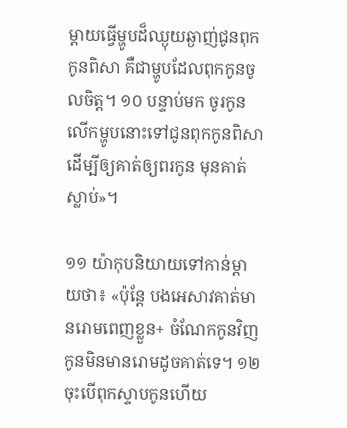ម្ដាយធ្វើម្ហូបដ៏ឈ្ងុយឆ្ងាញ់ជូនពុកកូនពិសា គឺជាម្ហូបដែលពុកកូនចូលចិត្ត។ ១០ បន្ទាប់មក ចូរកូនលើកម្ហូបនោះទៅជូនពុកកូនពិសា ដើម្បីឲ្យគាត់ឲ្យពរកូន មុនគាត់ស្លាប់»។

១១ យ៉ាកុបនិយាយទៅកាន់ម្ដាយថា៖ «ប៉ុន្តែ បងអេសាវគាត់មានរោមពេញខ្លួន+ ចំណែកកូនវិញ កូនមិនមានរោមដូចគាត់ទេ។ ១២ ចុះបើពុកស្ទាបកូនហើយ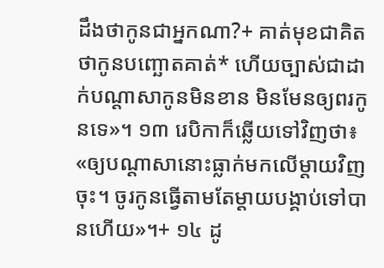ដឹងថាកូនជាអ្នកណា?+ គាត់មុខជាគិតថាកូនបញ្ឆោតគាត់* ហើយច្បាស់ជាដាក់បណ្ដាសាកូនមិនខាន មិនមែនឲ្យពរកូនទេ»។ ១៣ រេបិកាក៏ឆ្លើយទៅវិញថា៖ «ឲ្យបណ្ដាសានោះធ្លាក់មកលើម្ដាយវិញចុះ។ ចូរកូនធ្វើតាមតែម្ដាយបង្គាប់ទៅបានហើយ»។+ ១៤ ដូ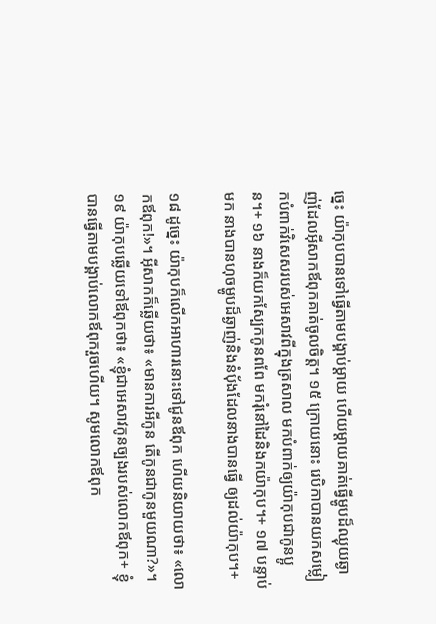ច្នេះ យ៉ាកុបបានទៅធ្វើតាមបង្គាប់ម្ដាយ ហើយម្ដាយគាត់ធ្វើម្ហូបដ៏ឈ្ងុយឆ្ងាញ់ដែលអ៊ីសាកឪពុកគាត់ចូលចិត្ត។ ១៥ ក្រោយនោះ រេបិកាបានយកសម្លៀកបំពាក់វិសេសរបស់អេសាវពីក្នុងត្រសាល មកបំពាក់ឲ្យយ៉ាកុបជាកូនប្អូន។+ ១៦ នាងក៏យកស្បែកកូនពពែ មករុំនៅដៃនិងកយ៉ាកុប។+ ១៧ បន្ទាប់មក នាងបានហុចម្ហូបដ៏ឆ្ងាញ់និងនំប៉័ងដែលនាងបានធ្វើ ឲ្យដល់យ៉ាកុប។+

១៨ ដូច្នេះ យ៉ាកុបក៏លើកអាហារនោះទៅជូនឪពុក ហើយនិយាយថា៖ «លោកឪពុក!»។ អ៊ីសាកក៏ឆ្លើយថា៖ «មានការអីកូន តើកូនជាកូនមួយណា?»។ ១៩ យ៉ាកុបឆ្លើយទៅឪពុកថា៖ «ខ្ញុំជាអេសាវកូនច្បងរបស់លោកឪពុក+ ខ្ញុំបានធ្វើតាមបង្គាប់លោកឪពុករួចហើយ។ សូមលោកឪពុក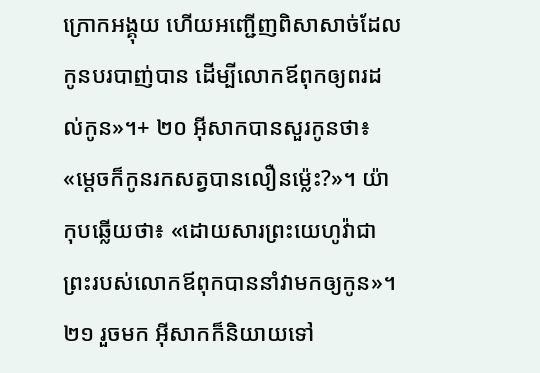ក្រោកអង្គុយ ហើយអញ្ជើញពិសាសាច់ដែលកូនបរបាញ់បាន ដើម្បីលោកឪពុកឲ្យពរដល់កូន»។+ ២០ អ៊ីសាកបានសួរកូនថា៖ «ម្ដេចក៏កូនរកសត្វបានលឿនម្ល៉េះ?»។ យ៉ាកុបឆ្លើយថា៖ «ដោយសារព្រះយេហូវ៉ាជាព្រះរបស់លោកឪពុកបាននាំវាមកឲ្យកូន»។ ២១ រួចមក អ៊ីសាកក៏និយាយទៅ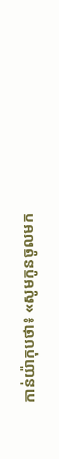កាន់យ៉ាកុបថា៖ «សូមកូនចូលមក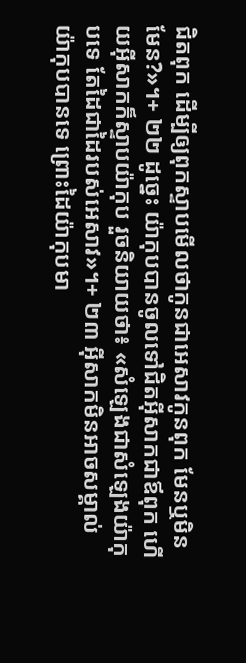ជិតពុក ដើម្បីឲ្យពុកស្ទាបមើលថាកូនជាអេសាវកូនពុក មែនឬមិនមែន?»។+ ២២ ដូច្នេះ យ៉ាកុបបានចូលទៅជិតអ៊ីសាកជាឪពុក ហើយអ៊ីសាកក៏ស្ទាបយ៉ាកុប រួចនិយាយថា៖ «សំឡេងជាសំឡេងយ៉ាកុបទេ តែដៃជាដៃរបស់អេសាវ»។+ ២៣ អ៊ីសាកមិនអាចសម្គាល់យ៉ាកុបបានទេ ព្រោះដៃយ៉ាកុបមា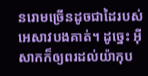នរោមច្រើនដូចជាដៃរបស់អេសាវបងគាត់។ ដូច្នេះ អ៊ីសាកក៏ឲ្យពរដល់យ៉ាកុប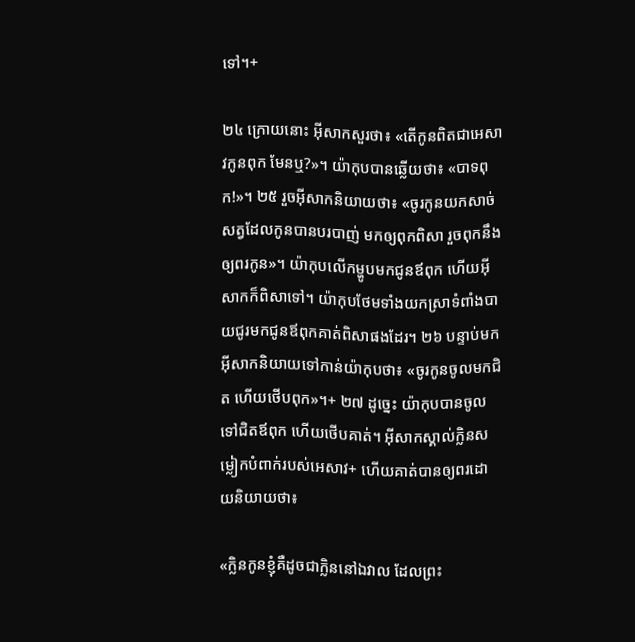ទៅ។+

២៤ ក្រោយនោះ អ៊ីសាកសួរថា៖ «តើកូនពិតជាអេសាវកូនពុក មែនឬ?»។ យ៉ាកុបបានឆ្លើយថា៖ «បាទពុក!»។ ២៥ រួចអ៊ីសាកនិយាយថា៖ «ចូរកូនយកសាច់សត្វដែលកូនបានបរបាញ់ មកឲ្យពុកពិសា រួចពុកនឹងឲ្យពរកូន»។ យ៉ាកុបលើកម្ហូបមកជូនឪពុក ហើយអ៊ីសាកក៏ពិសាទៅ។ យ៉ាកុបថែមទាំងយកស្រាទំពាំងបាយជូរមកជូនឪពុកគាត់ពិសាផងដែរ។ ២៦ បន្ទាប់មក អ៊ីសាកនិយាយទៅកាន់យ៉ាកុបថា៖ «ចូរកូនចូលមកជិត ហើយថើបពុក»។+ ២៧ ដូច្នេះ យ៉ាកុបបានចូលទៅជិតឪពុក ហើយថើបគាត់។ អ៊ីសាកស្គាល់ក្លិនសម្លៀកបំពាក់របស់អេសាវ+ ហើយគាត់បានឲ្យពរដោយនិយាយថា៖

«ក្លិនកូនខ្ញុំគឺដូចជាក្លិននៅឯវាល ដែលព្រះ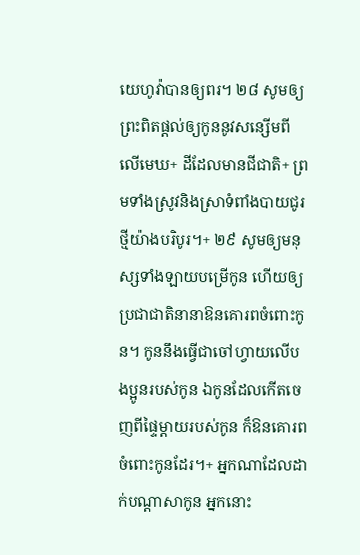យេហូវ៉ាបានឲ្យពរ។ ២៨ សូមឲ្យព្រះពិតផ្ដល់ឲ្យកូននូវសន្សើមពីលើមេឃ+ ដីដែលមានជីជាតិ+ ព្រមទាំងស្រូវនិងស្រាទំពាំងបាយជូរថ្មីយ៉ាងបរិបូរ។+ ២៩ សូមឲ្យមនុស្សទាំងឡាយបម្រើកូន ហើយឲ្យប្រជាជាតិនានាឱនគោរពចំពោះកូន។ កូននឹងធ្វើជាចៅហ្វាយលើបងប្អូនរបស់កូន ឯកូនដែលកើតចេញពីផ្ទៃម្ដាយរបស់កូន ក៏ឱនគោរពចំពោះកូនដែរ។+ អ្នកណាដែលដាក់បណ្ដាសាកូន អ្នកនោះ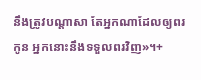នឹងត្រូវបណ្ដាសា តែអ្នកណាដែលឲ្យពរកូន អ្នកនោះនឹងទទួលពរវិញ»។+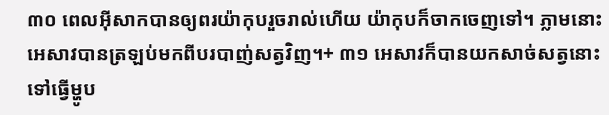៣០ ពេលអ៊ីសាកបានឲ្យពរយ៉ាកុបរួចរាល់ហើយ យ៉ាកុបក៏ចាកចេញទៅ។ ភ្លាមនោះ អេសាវបានត្រឡប់មកពីបរបាញ់សត្វវិញ។+ ៣១ អេសាវក៏បានយកសាច់សត្វនោះទៅធ្វើម្ហូប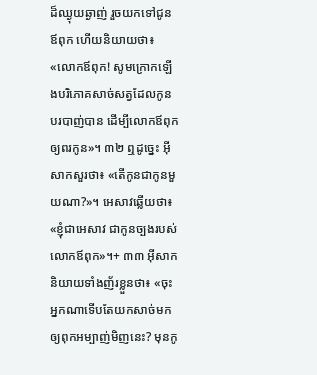ដ៏ឈ្ងុយឆ្ងាញ់ រួចយកទៅជូនឪពុក ហើយនិយាយថា៖ «លោកឪពុក! សូមក្រោកឡើងបរិភោគសាច់សត្វដែលកូនបរបាញ់បាន ដើម្បីលោកឪពុកឲ្យពរកូន»។ ៣២ ឮដូច្នេះ អ៊ីសាកសួរថា៖ «តើកូនជាកូនមួយណា?»។ អេសាវឆ្លើយថា៖ «ខ្ញុំជាអេសាវ ជាកូនច្បងរបស់លោកឪពុក»។+ ៣៣ អ៊ីសាកនិយាយទាំងញ័រខ្លួនថា៖ «ចុះអ្នកណាទើបតែយកសាច់មកឲ្យពុកអម្បាញ់មិញនេះ? មុនកូ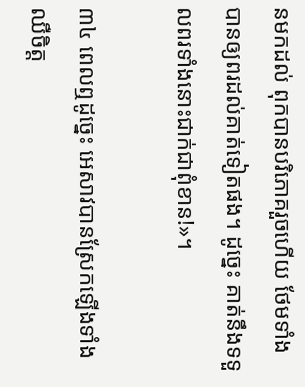នមកដល់ ពុកបានបរិភោគរួចហើយ ថែមទាំងបានឲ្យពរដល់គាត់ទៀតផង។ ដូច្នេះ គាត់នឹងទទួលពរទាំងនោះជាក់ជាពុំខាន!»។

៣៤ ពេលឮដូច្នេះ អេសាវបានស្រែកឡើងទាំងឈឺចិត្ត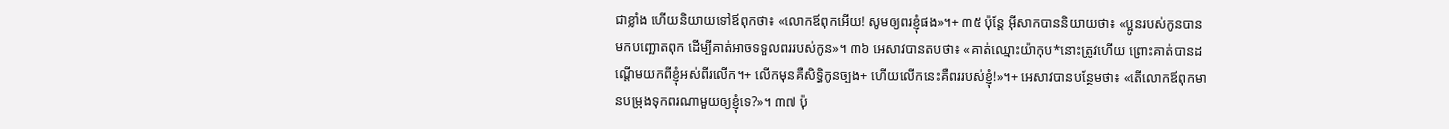ជាខ្លាំង ហើយនិយាយទៅឪពុកថា៖ «លោកឪពុកអើយ! សូមឲ្យពរខ្ញុំផង»។+ ៣៥ ប៉ុន្តែ អ៊ីសាកបាននិយាយថា៖ «ប្អូនរបស់កូនបានមកបញ្ឆោតពុក ដើម្បីគាត់អាចទទួលពររបស់កូន»។ ៣៦ អេសាវបានតបថា៖ «គាត់ឈ្មោះយ៉ាកុប*នោះត្រូវហើយ ព្រោះគាត់បានដណ្ដើមយកពីខ្ញុំអស់ពីរលើក។+ លើកមុនគឺសិទ្ធិកូនច្បង+ ហើយលើកនេះគឺពររបស់ខ្ញុំ!»។+ អេសាវបានបន្ថែមថា៖ «តើលោកឪពុកមានបម្រុងទុកពរណាមួយឲ្យខ្ញុំទេ?»។ ៣៧ ប៉ុ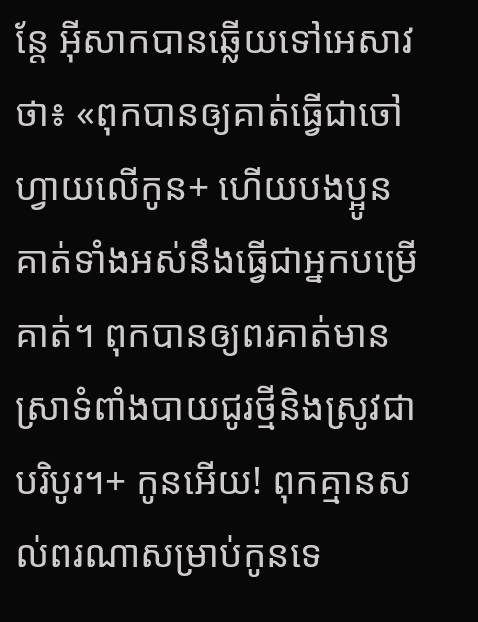ន្តែ អ៊ីសាកបានឆ្លើយទៅអេសាវថា៖ «ពុកបានឲ្យគាត់ធ្វើជាចៅហ្វាយលើកូន+ ហើយបងប្អូនគាត់ទាំងអស់នឹងធ្វើជាអ្នកបម្រើគាត់។ ពុកបានឲ្យពរគាត់មានស្រាទំពាំងបាយជូរថ្មីនិងស្រូវជាបរិបូរ។+ កូនអើយ! ពុកគ្មានសល់ពរណាសម្រាប់កូនទេ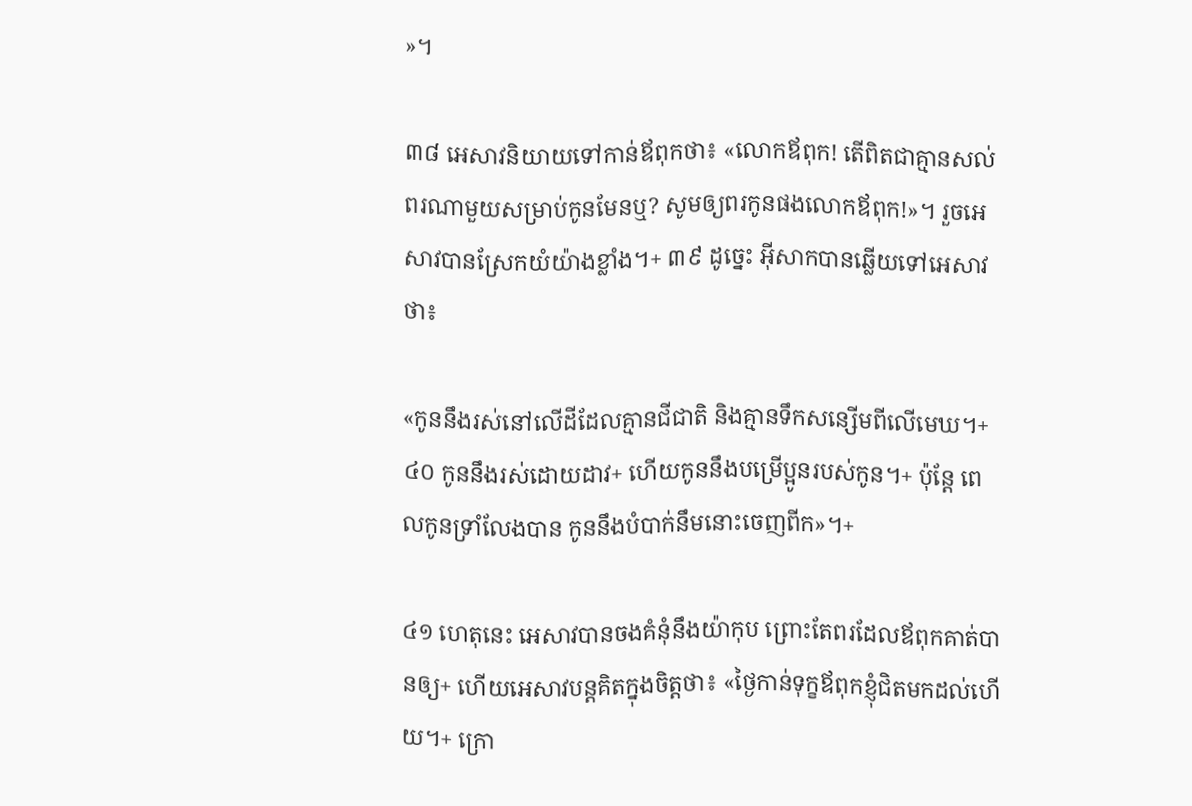»។

៣៨ អេសាវនិយាយទៅកាន់ឪពុកថា៖ «លោកឪពុក! តើពិតជាគ្មានសល់ពរណាមួយសម្រាប់កូនមែនឬ? សូមឲ្យពរកូនផងលោកឪពុក!»។ រួចអេសាវបានស្រែកយំយ៉ាងខ្លាំង។+ ៣៩ ដូច្នេះ អ៊ីសាកបានឆ្លើយទៅអេសាវថា៖

«កូននឹងរស់នៅលើដីដែលគ្មានជីជាតិ និងគ្មានទឹកសន្សើមពីលើមេឃ។+ ៤០ កូននឹងរស់ដោយដាវ+ ហើយកូននឹងបម្រើប្អូនរបស់កូន។+ ប៉ុន្តែ ពេលកូនទ្រាំលែងបាន កូននឹងបំបាក់នឹមនោះចេញពីក»។+

៤១ ហេតុនេះ អេសាវបានចងគំនុំនឹងយ៉ាកុប ព្រោះតែពរដែលឪពុកគាត់បានឲ្យ+ ហើយអេសាវបន្តគិតក្នុងចិត្តថា៖ «ថ្ងៃកាន់ទុក្ខឪពុកខ្ញុំជិតមកដល់ហើយ។+ ក្រោ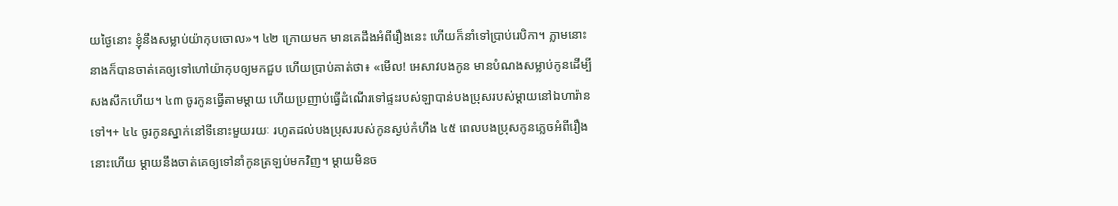យថ្ងៃនោះ ខ្ញុំនឹងសម្លាប់យ៉ាកុបចោល»។ ៤២ ក្រោយមក មានគេដឹងអំពីរឿងនេះ ហើយក៏នាំទៅប្រាប់រេបិកា។ ភ្លាមនោះ នាងក៏បានចាត់គេឲ្យទៅហៅយ៉ាកុបឲ្យមកជួប ហើយប្រាប់គាត់ថា៖ «មើល! អេសាវបងកូន មានបំណងសម្លាប់កូនដើម្បីសងសឹកហើយ។ ៤៣ ចូរកូនធ្វើតាមម្ដាយ ហើយប្រញាប់ធ្វើដំណើរទៅផ្ទះរបស់ឡាបាន់បងប្រុសរបស់ម្ដាយនៅឯហារ៉ានទៅ។+ ៤៤ ចូរកូនស្នាក់នៅទីនោះមួយរយៈ រហូតដល់បងប្រុសរបស់កូនស្ងប់កំហឹង ៤៥ ពេលបងប្រុសកូនភ្លេចអំពីរឿងនោះហើយ ម្ដាយនឹងចាត់គេឲ្យទៅនាំកូនត្រឡប់មកវិញ។ ម្ដាយមិនច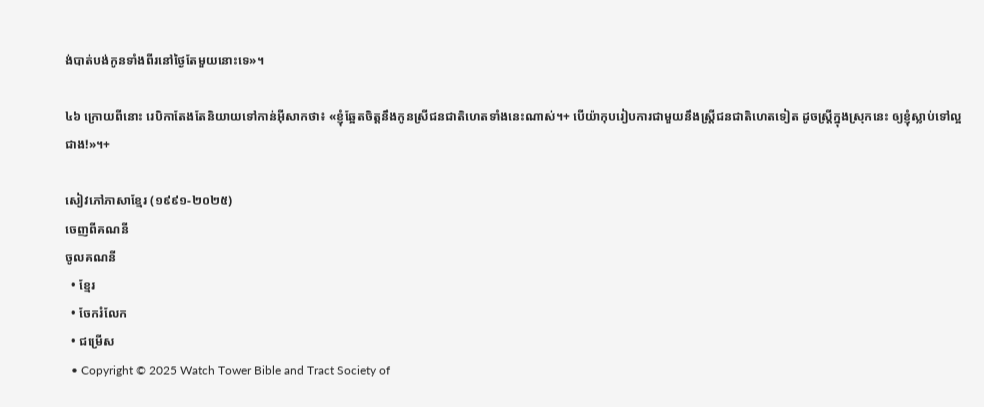ង់បាត់បង់កូនទាំងពីរនៅថ្ងៃតែមួយនោះទេ»។

៤៦ ក្រោយពីនោះ រេបិកាតែងតែនិយាយទៅកាន់អ៊ីសាកថា៖ «ខ្ញុំឆ្អែតចិត្តនឹងកូនស្រីជនជាតិហេតទាំងនេះណាស់។+ បើយ៉ាកុបរៀបការជាមួយនឹងស្ត្រីជនជាតិហេតទៀត ដូចស្ត្រីក្នុងស្រុកនេះ ឲ្យខ្ញុំស្លាប់ទៅល្អជាង!»។+

សៀវភៅភាសាខ្មែរ (១៩៩១-២០២៥)
ចេញពីគណនី
ចូលគណនី
  • ខ្មែរ
  • ចែករំលែក
  • ជម្រើស
  • Copyright © 2025 Watch Tower Bible and Tract Society of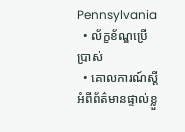Pennsylvania
  • ល័ក្ខខ័ណ្ឌប្រើប្រាស់
  • គោលការណ៍ស្ដីអំពីព័ត៌មានផ្ទាល់ខ្លួ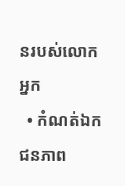នរបស់លោកអ្នក
  • កំណត់ឯកជនភាព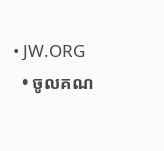• JW.ORG
  • ចូលគណ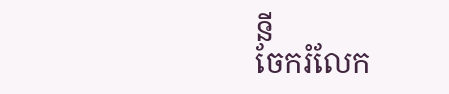នី
ចែករំលែក